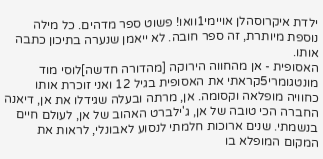ילדת איקרוסהלן אויימי1וואו! פשוט ספר מדהים. כל מילה נוספת מיותרת, זה ספר חובה. לא ייאמן שנערה בתיכון כתבה אותו.
האסופית - אן מהחווה הירוקה [מהדורה חדשה]לוסי מוד מונטגומרי5קראתי את האסופית בגיל 12 ואני זוכרת אותו כחוויה מופלאה וקסומה. אן, מרתה ובעלה שגידלו את אן, דיאנה החברה הכי טובה של אן, ג'ילברט האהוב של אן, לעולם חיים בנשמתי. שנים ארוכות חלמתי לנסוע לאבונלי, לראות את המקום המופלא בו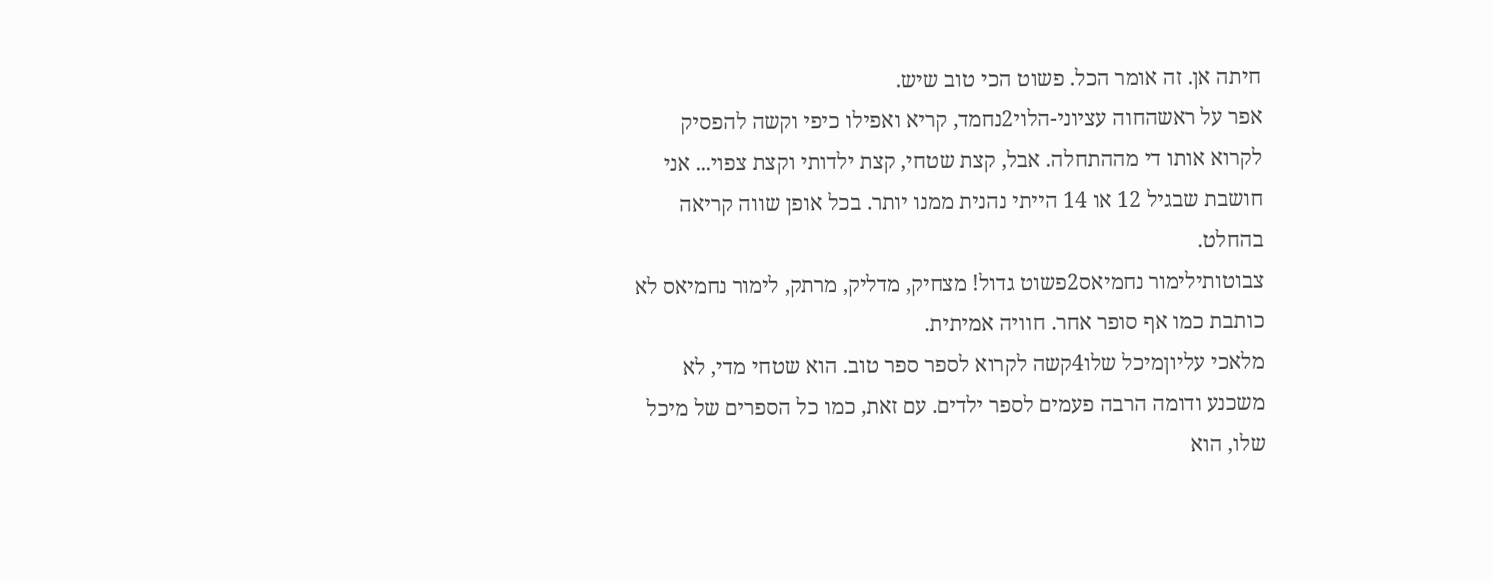חיתה אן. זה אומר הכל. פשוט הכי טוב שיש.
אפר על ראשהחוה עציוני-הלוי2נחמד, קריא ואפילו כיפי וקשה להפסיק לקרוא אותו די מההתחלה. אבל, קצת שטחי, קצת ילדותי וקצת צפוי... אני חושבת שבגיל 12 או 14 הייתי נהנית ממנו יותר. בכל אופן שווה קריאה בהחלט.
צבוטותילימור נחמיאס2פשוט גדול! מצחיק, מדליק, מרתק, לימור נחמיאס לא כותבת כמו אף סופר אחר. חוויה אמיתית.
מלאכי עליוןמיכל שלו4קשה לקרוא לספר ספר טוב. הוא שטחי מדי, לא משכנע ודומה הרבה פעמים לספר ילדים. עם זאת, כמו כל הספרים של מיכל שלו, הוא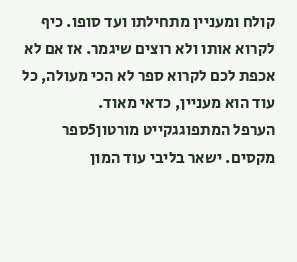קולח ומעניין מתחילתו ועד סופו. כיף לקרוא אותו ולא רוצים שיגמר. אז אם לא אכפת לכם לקרוא ספר לא הכי מעולה, כל עוד הוא מעניין, כדאי מאוד.
הערפל המתפוגגקייט מורטון5ספר מקסים. ישאר בליבי עוד המון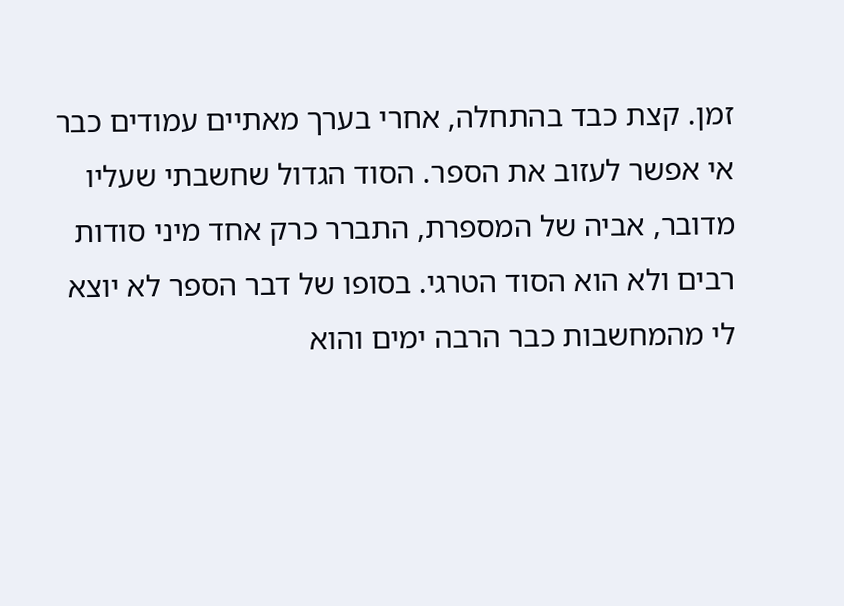זמן. קצת כבד בהתחלה, אחרי בערך מאתיים עמודים כבר אי אפשר לעזוב את הספר. הסוד הגדול שחשבתי שעליו מדובר, אביה של המספרת, התברר כרק אחד מיני סודות רבים ולא הוא הסוד הטרגי. בסופו של דבר הספר לא יוצא לי מהמחשבות כבר הרבה ימים והוא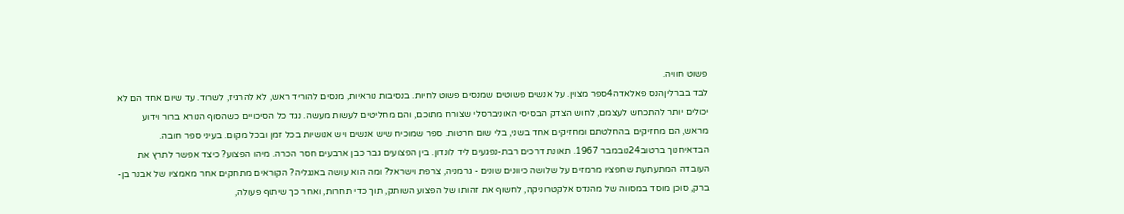פשוט חוויה.
לבד בברליןהנס פאלאדה4ספר מצוין. על אנשים פשוטים שמנסים פשוט לחיות. בנסיבות נוראיות, מנסים להוריד ראש, לא להרגיז, לשרוד. עד שיום אחד הם לא יכולים יותר להתכחש לעצמם, לחוש הצדק הבסיסי האוניברסלי שצורח מתוכם, והם מחליטים לעשות מעשה. נגד כל הסיכויים כשהסוף הנורא ברור וידוע מראש, הם מחזיקים בהחלטתם ומחזיקים אחד בשני, בלי שום חרטות. ספר שמוכיח שיש אנשים ויש אנושיות בכל זמן ובכל מקום. בעיני ספר חובה.
הבדאיחנוך ברטוב24נובמבר 1967. תאונת דרכים רבת-נפגעים ליד לונדון. בין הפצועים גבר כבן ארבעים חסר הכרה. מיהו הפצוע? כיצד אפשר לתרץ את העובדה המתעתעת שחפציו מרמזים על שלושה כיוונים שונים - גרמניה, צרפת וישראל? ומה הוא עושה באנגליה? הקוראים מתחקים אחר מאמציו של אבנר בן-ברק, סוכן מוסד במסווה של מהנדס אלקטרוניקה, לחשוף את זהותו של הפצוע השותק, תוך כדי תחרות, ואחר כך שיתוף פעולה,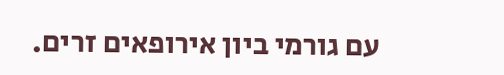עם גורמי ביון אירופאים זרים.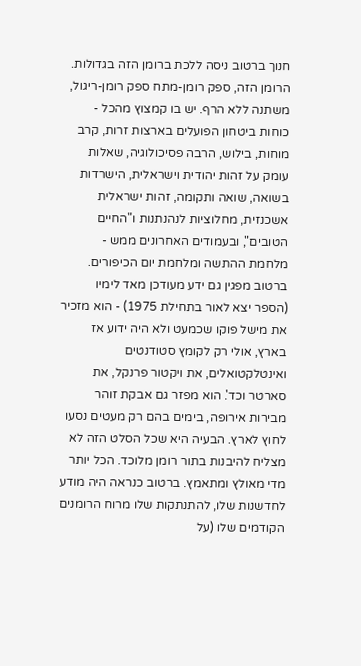חנוך ברטוב ניסה ללכת ברומן הזה בגדולות. הרומן הזה, ספק רומן-מתח ספק רומן-ריגול, משתנה ללא הרף. יש בו קמצוץ מהכל - כוחות ביטחון הפועלים בארצות זרות, קרב מוחות, בילוש, הרבה פסיכולוגיה, שאלות עומק על זהות יהודית וישראלית, הישרדות בשואה, שואה ותקומה, זהות ישראלית אשכנזית, מחלוציות לנהנתנות ו"החיים הטובים", ובעמודים האחרונים ממש - מלחמת ההתשה ומלחמת יום הכיפורים. ברטוב מפגין גם ידע מעודכן מאד לימיו (הספר יצא לאור בתחילת 1975) - הוא מזכיר את מישל פוקו שכמעט ולא היה ידוע אז בארץ, אולי רק לקומץ סטודנטים ואינטלקטואלים, את ויקטור פרנקל, את סארטר וכד'. הוא מפזר גם אבקת זוהר מבירות אירופה, בימים בהם רק מעטים נסעו לחוץ לארץ. הבעיה היא שכל הסלט הזה לא מצליח להיבנות בתור רומן מלוכד. הכל יותר מדי מאולץ ומתאמץ. ברטוב כנראה היה מודע לחדשנות שלו, להתנתקות שלו מרוח הרומנים הקודמים שלו (על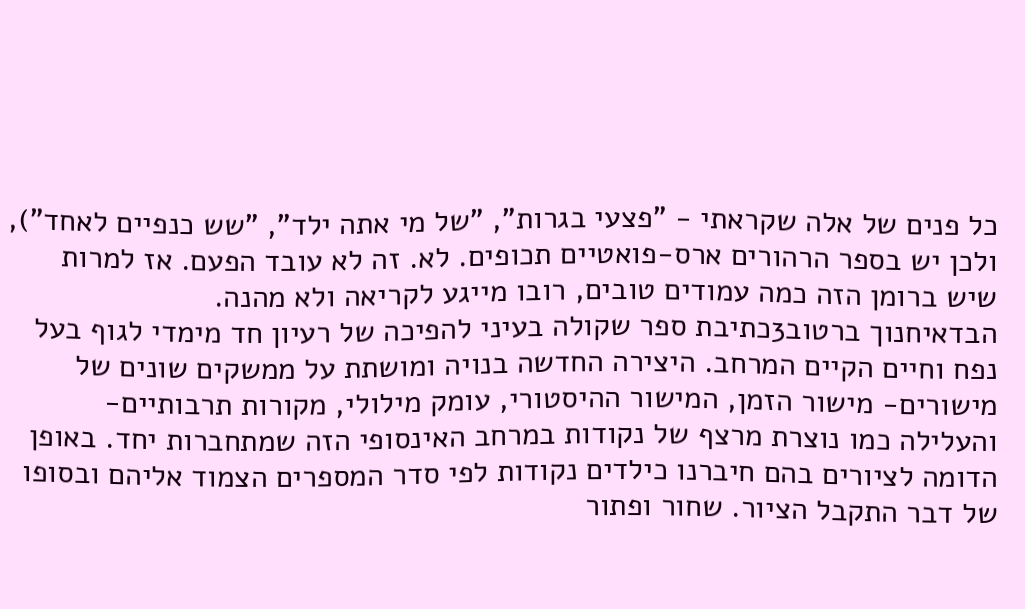כל פנים של אלה שקראתי - "פצעי בגרות", "של מי אתה ילד", "שש כנפיים לאחד"), ולכן יש בספר הרהורים ארס-פואטיים תכופים. לא. זה לא עובד הפעם. אז למרות שיש ברומן הזה כמה עמודים טובים, רובו מייגע לקריאה ולא מהנה.
הבדאיחנוך ברטוב3כתיבת ספר שקולה בעיני להפיכה של רעיון חד מימדי לגוף בעל נפח וחיים הקיים המרחב. היצירה החדשה בנויה ומושתת על ממשקים שונים של מישורים- מישור הזמן, המישור ההיסטורי, עומק מילולי, מקורות תרבותיים- והעלילה כמו נוצרת מרצף של נקודות במרחב האינסופי הזה שמתחברות יחד. באופן הדומה לציורים בהם חיברנו כילדים נקודות לפי סדר המספרים הצמוד אליהם ובסופו של דבר התקבל הציור. שחור ופתור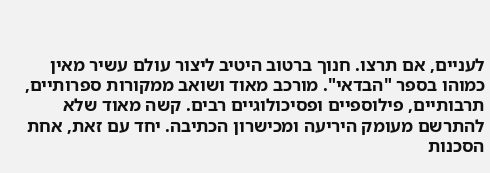לעניים, אם תרצו. חנוך ברטוב היטיב ליצור עולם עשיר מאין כמוהו בספר "הבדאי". מורכב מאוד ושואב ממקורות ספרותיים, תרבותיים, פילוספיים ופסיכולוגיים רבים. קשה מאוד שלא להתרשם מעומק היריעה ומכישרון הכתיבה. יחד עם זאת, אחת הסכנות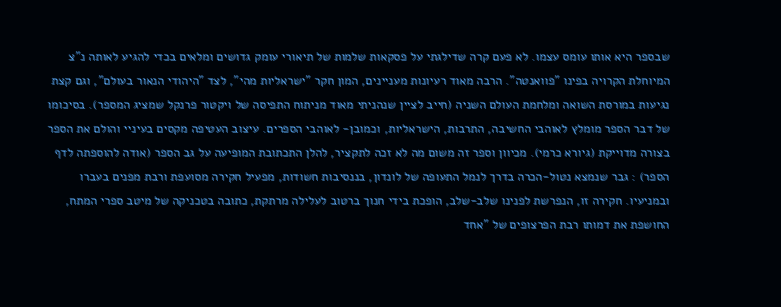שבספר היא אותו עומס עצמו. לא פעם קרה שדילגתי על פסקאות שלמות של תיאורי עומק גדושים ומלאים בכדי להגיע לאותה נ"צ המיוחלת הקרויה בפינו "פוואנטה". הרבה מאוד רעיונות מעניינים, המון חקר "ישראליות מהי", לצד "היהודי הנאור בעולם", וגם קצת נגיעות במורסת השואה ומלחמת העולם השניה (חייב לציין שנהניתי מאוד מניתוח התפיסה של ויקטור פרנקל שמציג המספר). בסיכומו של דבר הספר מומלץ לאוהבי החשיבה, התרבות, הישראליות, וכמובן- לאוהבי הספרים. עיצוב העטיפה מקסים בעיניי והולם את הספר בצורה מדוייקת (גיורא כרמי). מכיוון וספר זה משום מה לא זכה לתקציר, להלן התכתובת המופיעה על גב הספר (אודה להוספתה לדף הספר) : גבר שנמצא נטול-הכרה בדרך לנמל התעופה של לונדון, בננסיבות חשודות, מפעיל חקירה מסועפת ורבת מפנים בעברו ובמניעיו. חקירה זו, הנפרשת לפנינו שלב-שלב, הופכת בידי חנוך ברטוב לעלילה מרתקת, כתובה בטכניקה של מיטב ספרי המתח, החושפת את דמותו רבת הפרצופים של "אחד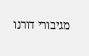מגיבורי דורנו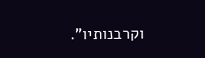וקרבנותיו".